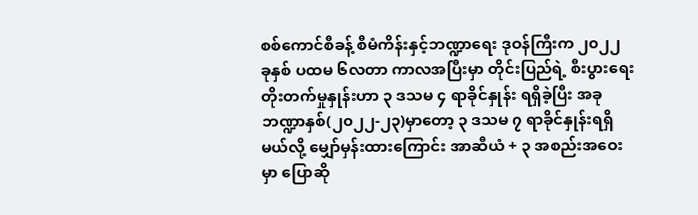စစ်ကောင်စီခန့် စီမံကိန်းနှင့်ဘဏ္ဍာရေး ဒုဝန်ကြီးက ၂၀၂၂ ခုနှစ် ပထမ ၆လတာ ကာလအပြီးမှာ တိုင်းပြည်ရဲ့ စီးပွားရေး တိုးတက်မှုနှုန်းဟာ ၃ ဒသမ ၄ ရာခိုင်နှုန်း ရရှိခဲ့ပြီး အခုဘဏ္ဍာနှစ်(၂၀၂၂-၂၃)မှာတော့ ၃ ဒသမ ၇ ရာခိုင်နှုန်းရရှိမယ်လို့ မျှော်မှန်းထားကြောင်း အာဆီယံ + ၃ အစည်းအဝေးမှာ ပြောဆို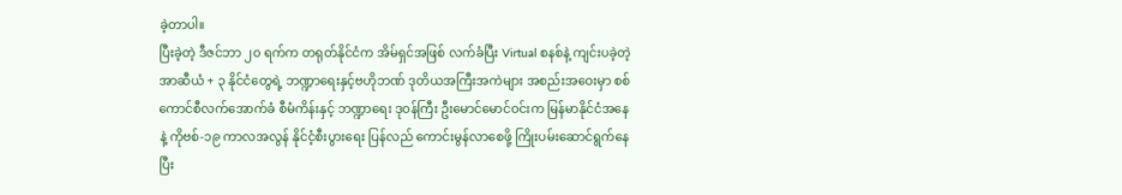ခဲ့တာပါ။
ပြီးခဲ့တဲ့ ဒီဇင်ဘာ ၂၀ ရက်က တရုတ်နိုင်ငံက အိမ်ရှင်အဖြစ် လက်ခံပြီး Virtual စနစ်နဲ့ ကျင်းပခဲ့တဲ့ အာဆီယံ + ၃ နိုင်ငံတွေရဲ့ ဘဏ္ဍာရေးနှင့်ဗဟိုဘဏ် ဒုတိယအကြီးအကဲများ အစည်းအဝေးမှာ စစ်ကောင်စီလက်အောက်ခံ စီမံကိန်းနှင့် ဘဏ္ဍာရေး ဒုဝန်ကြီး ဦးမောင်မောင်ဝင်းက မြန်မာနိုင်ငံအနေနဲ့ ကိုဗစ်-၁၉ ကာလအလွန် နိုင်ငံ့စီးပွားရေး ပြန်လည် ကောင်းမွန်လာစေဖို့ ကြိုးပမ်းဆောင်ရွက်နေပြီး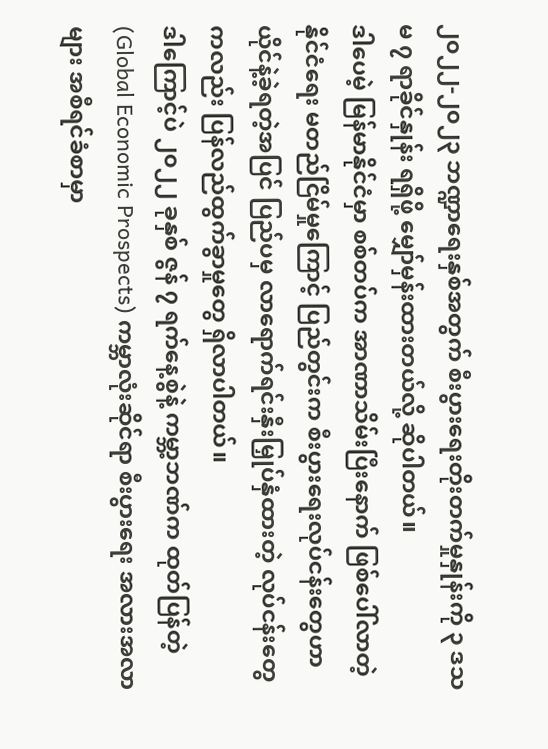၂၀၂၂-၂၀၂၃ ဘဏ္ဍာရေးနှစ်အတွက် စီးပွားရေးတိုးတက်မှုနှုန်းကို ၃ ဒသမ ၇ ရာခိုင်နှုန်း ရရှိဖို့ မျှော်မှန်းထားတယ်လို့ ဆိုပါတယ်။
ဒါပေမဲ့ မြန်မာနိုင်ငံမှာ စစ်တပ်က အာဏာသိမ်းပြီးနောက် ဖြစ်ပေါ်လာတဲ့ နိုင်ငံရေး မတည်ငြိမ်မှုကြောင့် ပြည်တွင်းက စီးပွားရေးလုပ်ငန်းတွေဟာ ယိုင်နဲ့ခဲ့ရတဲ့အပြင် ပြည်ပမှ လာရောက်ရင်းနှီးမြှုပ်နှံထားတဲ့ လုပ်ငန်းတွေကလည်း ပြန်လည်ထွက်ခွာမှုတွေ ရှိလာပါတယ်။
ဒါကြောင့်ပဲ ၂၀၂၂ ခုနှစ် ဇွန် ၇ ရက်နေ့စွဲနဲ့ ကမ္ဘာ့ဘဏ်က ထုတ်ပြန်တဲ့ (Global Economic Prospects) ကမ္ဘာလုံးဆိုင်ရာ စီးပွားရေး အလားအလာများ အစီရင်ခံစာမှာ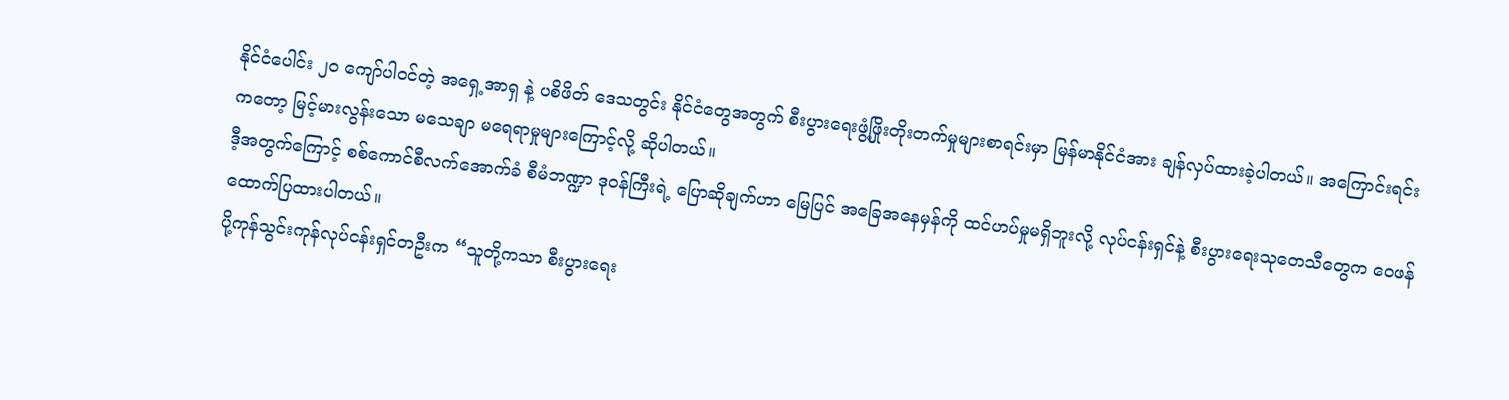နိုင်ငံပေါင်း ၂၀ ကျော်ပါဝင်တဲ့ အရှေ့အာရှ နဲ့ ပစိဖိတ် ဒေသတွင်း နိုင်ငံတွေအတွက် စီးပွားရေးဖွံ့ဖြိုးတိုးတက်မှုများစာရင်းမှာ မြန်မာနိုင်ငံအား ချန်လှပ်ထားခဲ့ပါတယ်။ အကြောင်းရင်းကတော့ မြင့်မားလွန်းသော မသေချာ မရေရာမှုများကြောင့်လို့ ဆိုပါတယ်။
ဒီ့အတွက်ကြောင့် စစ်ကောင်စီလက်အောက်ခံ စီမံဘဏ္ဍာ ဒုဝန်ကြီးရဲ့ ပြောဆိုချက်ဟာ မြေပြင် အခြေအနေမှန်ကို ထင်ဟပ်မှုမရှိဘူးလို့ လုပ်ငန်းရှင်နဲ့ စီးပွားရေးသုတေသီတွေက ဝေဖန်ထောက်ပြထားပါတယ်။
ပို့ကုန်သွင်းကုန်လုပ်ငန်းရှင်တဦးက “သူတို့ကသာ စီးပွားရေး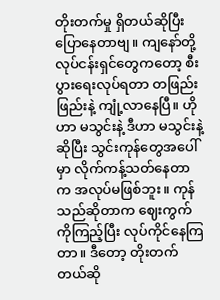တိုးတက်မှု ရှိတယ်ဆိုပြီး ပြောနေတာဗျ။ ကျနော်တို့လုပ်ငန်းရှင်တွေကတော့ စီးပွားရေးလုပ်ရတာ တဖြည်းဖြည်းနဲ့ ကျုံ့လာနေပြီ။ ဟိုဟာ မသွင်းနဲ့ ဒီဟာ မသွင်းနဲ့ ဆိုပြီး သွင်းကုန်တွေအပေါ်မှာ လိုက်ကန့်သတ်နေတာက အလုပ်မဖြစ်ဘူး။ ကုန်သည်ဆိုတာက ဈေးကွက်ကိုကြည့်ပြီး လုပ်ကိုင်နေကြတာ။ ဒီတော့ တိုးတက်တယ်ဆို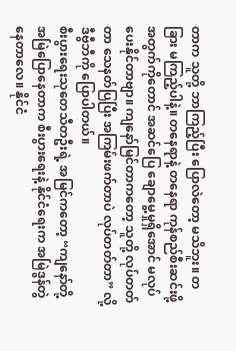တာက သူတို့ ဘာကြည့်ပြီး ပြောလဲတော့ မသိဘူး။ တခြား မကြည့်ပါနဲ့။ တနေရာနဲ့ တနေရာ ကုန်စည်စီးဆင်းဖို့အတွက်ကိုတောင် အဆင်ပြေ ချောမွေ့မှုရှိအောင် မလုပ်ပေးနိုင်တာဗျာ။ ကျနော်မြင်တာကတော့ သူတို့ လုပ်တတ်တာ သေနတ်ပြပြီး အကြမ်းဖက်တာပဲ လုပ်တတ်တာ” လို့ ဒီဗွီဘီကို ပြောပါတယ်။
စီးပွားရေးသုတေသီတဦးရဲ့ အမြင်ကတော့ “ကျနော်တို့ အမြဲပြောနေတာက စီးပွားရေးနဲ့ နိုင်ငံရေးက အမြဲဒွန်တွဲနေတာလေ။ နိုင်ငံ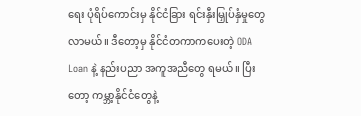ရေး ပုံရိပ်ကောင်းမှ နိုင်ငံခြား ရင်းနှီးမြှုပ်နှံမှုတွေ လာမယ်။ ဒီတော့မှ နိုင်ငံတကာကပေးတဲ့ ODA Loan နဲ့ နည်းပညာ အကူအညီတွေ ရမယ်။ ပြီးတော့ ကမ္ဘာ့နိုင်ငံတွေနဲ့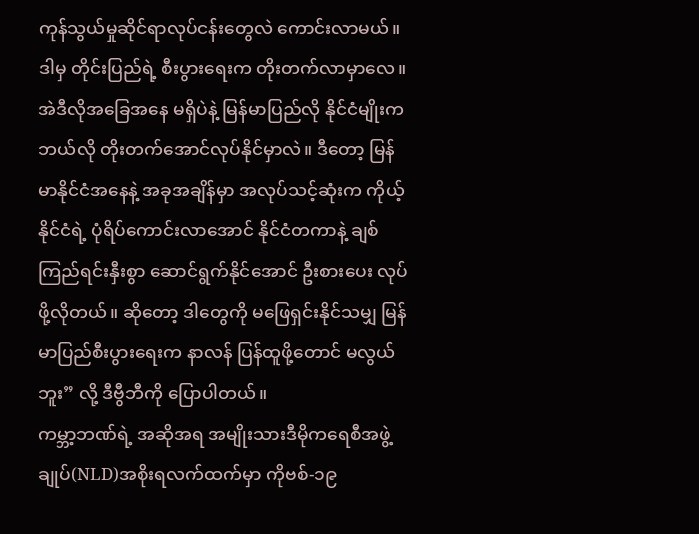ကုန်သွယ်မှုဆိုင်ရာလုပ်ငန်းတွေလဲ ကောင်းလာမယ်။ ဒါမှ တိုင်းပြည်ရဲ့ စီးပွားရေးက တိုးတက်လာမှာလေ။ အဲဒီလိုအခြေအနေ မရှိပဲနဲ့ မြန်မာပြည်လို နိုင်ငံမျိုးက ဘယ်လို တိုးတက်အောင်လုပ်နိုင်မှာလဲ။ ဒီတော့ မြန်မာနိုင်ငံအနေနဲ့ အခုအချိန်မှာ အလုပ်သင့်ဆုံးက ကိုယ့်နိုင်ငံရဲ့ ပုံရိပ်ကောင်းလာအောင် နိုင်ငံတကာနဲ့ ချစ်ကြည်ရင်းနှီးစွာ ဆောင်ရွက်နိုင်အောင် ဦးစားပေး လုပ်ဖို့လိုတယ်။ ဆိုတော့ ဒါတွေကို မဖြေရှင်းနိုင်သမျှ မြန်မာပြည်စီးပွားရေးက နာလန် ပြန်ထူဖို့တောင် မလွယ်ဘူး” လို့ ဒီဗွီဘီကို ပြောပါတယ်။
ကမ္ဘာ့ဘဏ်ရဲ့ အဆိုအရ အမျိုးသားဒီမိုကရေစီအဖွဲ့ချုပ်(NLD)အစိုးရလက်ထက်မှာ ကိုဗစ်-၁၉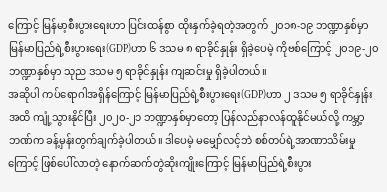ကြောင့် မြန်မာ့စီးပွားရေးဟာ ပြင်းထန်စွာ ထိုးနှက်ခဲ့ရတဲ့အတွက် ၂၀၁၈-၁၉ ဘဏ္ဍာနှစ်မှာ မြန်မာပြည်ရဲ့စီးပွားရေး(GDP)ဟာ ၆ ဒသမ ၈ ရာခိုင်နှုန်း ရှိခဲ့ပေမဲ့ ကိုဗစ်ကြောင့် ၂၀၁၉-၂၀ ဘဏ္ဍာနှစ်မှာ သုည ဒသမ ၅ ရာခိုင်နှုန်း ကျဆင်းမှု ရှိခဲ့ပါတယ်။
အဆိုပါ ကပ်ရောဂါအရှိန်ကြောင့် မြန်မာပြည်ရဲ့စီးပွားရေး(GDP)ဟာ ၂ ဒသမ ၅ ရာခိုင်နှုန်းအထိ ကျုံ့သွားနိုင်ပြီး ၂၀၂၀-၂၁ ဘဏ္ဍာနှစ်မှာတော့ ပြန်လည်နာလန်ထူနိုင်မယ်လို့ ကမ္ဘာ့ဘဏ်က ခန့်မှန်းတွက်ချက်ခဲ့ပါတယ်။ ဒါပေမဲ့ မမျှော်လင့်ဘဲ စစ်တပ်ရဲ့အာဏာသိမ်းမှုကြောင့် ဖြစ်ပေါ်လာတဲ့ နောက်ဆက်တွဲဆိုးကျိုးကြောင့် မြန်မာပြည်ရဲ့စီးပွား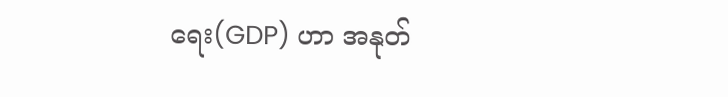ရေး(GDP) ဟာ အနုတ်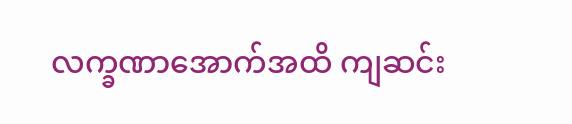လက္ခဏာအောက်အထိ ကျဆင်း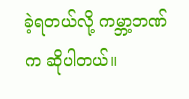ခဲ့ရတယ်လို့ ကမ္ဘာ့ဘဏ်က ဆိုပါတယ်။